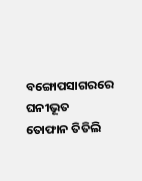ବଙ୍ଗୋପସାଗରରେ ଘନୀଭୂତ ତୋଫାନ ତିତିଲି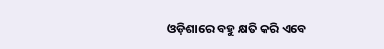ଓଡ଼ିଶାରେ ବହୁ କ୍ଷତି କରି ଏବେ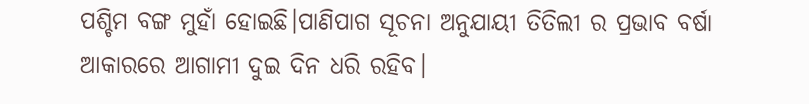ପଶ୍ଚିମ ବଙ୍ଗ ମୁହାଁ ହୋଇଛି।ପାଣିପାଗ ସୂଚନା ଅନୁଯାୟୀ ତିତିଲୀ ର ପ୍ରଭାବ ବର୍ଷା ଆକାରରେ ଆଗାମୀ ଦୁଇ ଦିନ ଧରି ରହିବ।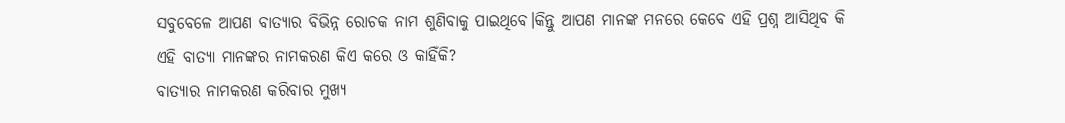ସବୁବେଳେ ଆପଣ ବାତ୍ୟାର ବିଭିନ୍ନ ରୋଚକ ନାମ ଶୁଣିବାକୁ ପାଇଥିବେ।କିନ୍ତୁ ଆପଣ ମାନଙ୍କ ମନରେ କେବେ ଏହି ପ୍ରଶ୍ନ ଆସିଥିବ କି ଏହି ବାତ୍ୟା ମାନଙ୍କର ନାମକରଣ କିଏ କରେ ଓ କାହିଁକି?
ବାତ୍ୟାର ନାମକରଣ କରିବାର ମୁଖ୍ୟ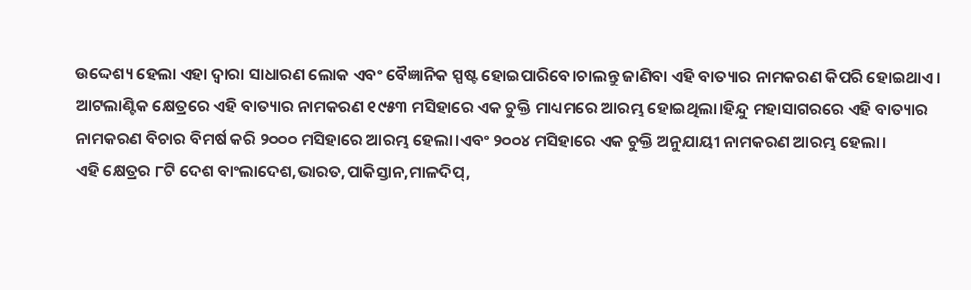ଉଦ୍ଦେଶ୍ୟ ହେଲା ଏହା ଦ୍ବାରା ସାଧାରଣ ଲୋକ ଏବଂ ବୈଜ୍ଞାନିକ ସ୍ପଷ୍ଟ ହୋଇପାରିବେ।ଚାଲନ୍ତୁ ଜାଣିବା ଏହି ବାତ୍ୟାର ନାମକରଣ କିପରି ହୋଇଥାଏ।
ଆଟଲାଣ୍ଟିକ କ୍ଷେତ୍ରରେ ଏହି ବାତ୍ୟାର ନାମକରଣ ୧୯୫୩ ମସିହାରେ ଏକ ଚୁକ୍ତି ମାଧ୍ୟମରେ ଆରମ୍ଭ ହୋଇଥିଲା।ହିନ୍ଦୁ ମହାସାଗରରେ ଏହି ବାତ୍ୟାର ନାମକରଣ ବିଚାର ବିମର୍ଷ କରି ୨୦୦୦ ମସିହାରେ ଆରମ୍ଭ ହେଲା।ଏବଂ ୨୦୦୪ ମସିହାରେ ଏକ ଚୁକ୍ତି ଅନୁଯାୟୀ ନାମକରଣ ଆରମ୍ଭ ହେଲା।
ଏହି କ୍ଷେତ୍ରର ୮ଟି ଦେଶ ବାଂଲାଦେଶ,ଭାରତ,ପାକିସ୍ତାନ,ମାଳଦିପ୍,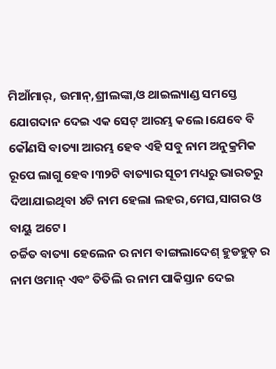ମିଆଁମାର୍, ଉମାନ୍,ଶ୍ରୀଲଙ୍କା,ଓ ଥାଇଲ୍ୟାଣ୍ଡ ସମସ୍ତେ ଯୋଗଦାନ ଦେଇ ଏକ ସେଟ୍ ଆରମ୍ଭ କଲେ।ଯେବେ ବି କୌଣସି ବାତ୍ୟା ଆରମ୍ଭ ହେବ ଏହି ସବୁ ନାମ ଅନୁକ୍ରମିକ ରୂପେ ଲାଗୁ ହେବ।୩୨ଟି ବାତ୍ୟାର ସୂଚୀ ମଧ୍ୟରୁ ଭାରତରୁ ଦିଆଯାଇଥିବା ୪ଟି ନାମ ହେଲା ଲହର,ମେଘ,ସାଗର ଓ ବାୟୁ ଅଟେ।
ଚର୍ଚ୍ଚିତ ବାତ୍ୟା ହେଲେନ ର ନାମ ବାଙ୍ଗଲାଦେଶ୍ ହୁଡହୁଡ଼ ର ନାମ ଓମାନ୍ ଏବଂ ତିତିଲି ର ନାମ ପାକିସ୍ତାନ ଦେଇ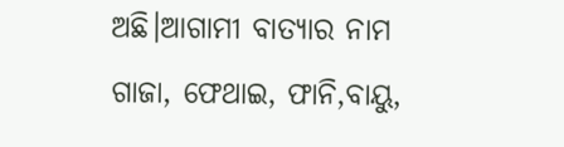ଅଛି।ଆଗାମୀ ବାତ୍ୟାର ନାମ ଗାଜା, ଫେଥାଇ, ଫାନି,ବାୟୁ,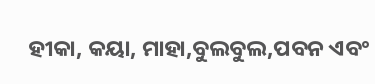ହୀକା, କୟା, ମାହା,ବୁଲବୁଲ,ପବନ ଏବଂ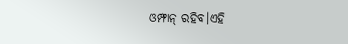ଓମ୍ଫାନ୍ ରହିବ।ଏହି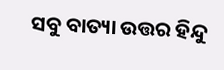ସବୁ ବାତ୍ୟା ଉତ୍ତର ହିନ୍ଦୁ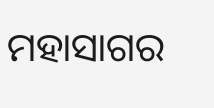ମହାସାଗର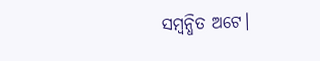ସମ୍ବନ୍ଧିତ ଅଟେ।